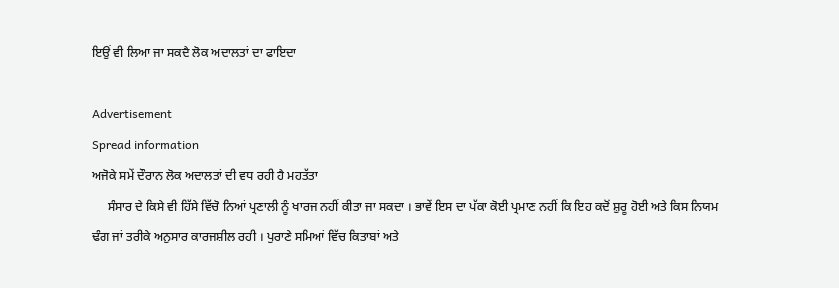ਇਉਂ ਵੀ ਲਿਆ ਜਾ ਸਕਦੈ ਲੋਕ ਅਦਾਲਤਾਂ ਦਾ ਫਾਇਦਾ

Advertisement
Spread information
ਅਜੋਕੇ ਸਮੇਂ ਦੌਰਾਨ ਲੋਕ ਅਦਾਲਤਾਂ ਦੀ ਵਧ ਰਹੀ ਹੈ ਮਹਤੱਤਾ
     ਸੰਸਾਰ ਦੇ ਕਿਸੇ ਵੀ ਹਿੱਸੇ ਵਿੱਚੋ ਨਿਆਂ ਪ੍ਰਣਾਲੀ ਨੂੰ ਖਾਰਜ ਨਹੀਂ ਕੀਤਾ ਜਾ ਸਕਦਾ । ਭਾਵੇਂ ਇਸ ਦਾ ਪੱਕਾ ਕੋਈ ਪ੍ਰਮਾਣ ਨਹੀਂ ਕਿ ਇਹ ਕਦੋਂ ਸ਼ੁਰੂ ਹੋਈ ਅਤੇ ਕਿਸ ਨਿਯਮ ਢੰਗ ਜਾਂ ਤਰੀਕੇ ਅਨੁਸਾਰ ਕਾਰਜਸ਼ੀਲ ਰਹੀ । ਪੁਰਾਣੇ ਸਮਿਆਂ ਵਿੱਚ ਕਿਤਾਬਾਂ ਅਤੇ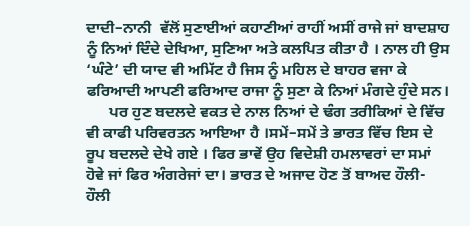ਦਾਦੀ–ਨਾਨੀ  ਵੱਲੋਂ ਸੁਣਾਈਆਂ ਕਹਾਣੀਆਂ ਰਾਹੀਂ ਅਸੀਂ ਰਾਜੇ ਜਾਂ ਬਾਦਸ਼ਾਹ ਨੂੰ ਨਿਆਂ ਦਿੰਦੇ ਦੇਖਿਆ, ਸੁਣਿਆ ਅਤੇ ਕਲਪਿਤ ਕੀਤਾ ਹੈ । ਨਾਲ ਹੀ ਉਸ ‘ਘੰਟੇ’ ਦੀ ਯਾਦ ਵੀ ਅਮਿੱਟ ਹੈ ਜਿਸ ਨੂੰ ਮਹਿਲ ਦੇ ਬਾਹਰ ਵਜਾ ਕੇ ਫਰਿਆਦੀ ਆਪਣੀ ਫਰਿਆਦ ਰਾਜਾ ਨੂੰ ਸੁਣਾ ਕੇ ਨਿਆਂ ਮੰਗਦੇ ਹੁੰਦੇ ਸਨ।
      ਪਰ ਹੁਣ ਬਦਲਦੇ ਵਕਤ ਦੇ ਨਾਲ ਨਿਆਂ ਦੇ ਢੰਗ ਤਰੀਕਿਆਂ ਦੇ ਵਿੱਚ ਵੀ ਕਾਫੀ ਪਰਿਵਰਤਨ ਆਇਆ ਹੈ ।ਸਮੇਂ–ਸਮੇਂ ਤੇ ਭਾਰਤ ਵਿੱਚ ਇਸ ਦੇ ਰੂਪ ਬਦਲਦੇ ਦੇਖੇ ਗਏ । ਫਿਰ ਭਾਵੇਂ ਉਹ ਵਿਦੇਸ਼ੀ ਹਮਲਾਵਰਾਂ ਦਾ ਸਮਾਂ ਹੋਵੇ ਜਾਂ ਫਿਰ ਅੰਗਰੇਜਾਂ ਦਾ। ਭਾਰਤ ਦੇ ਅਜਾਦ ਹੋਣ ਤੋਂ ਬਾਅਦ ਹੌਲੀ-ਹੌਲੀ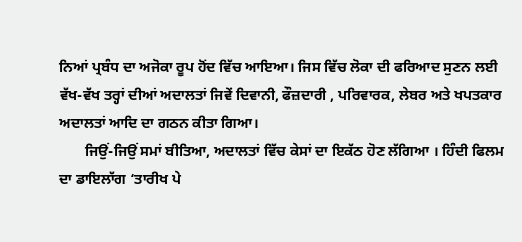ਨਿਆਂ ਪ੍ਰਬੰਧ ਦਾ ਅਜੋਕਾ ਰੂਪ ਹੋਂਦ ਵਿੱਚ ਆਇਆ। ਜਿਸ ਵਿੱਚ ਲੋਕਾ ਦੀ ਫਰਿਆਦ ਸੁਣਨ ਲਈ ਵੱਖ-ਵੱਖ ਤਰ੍ਹਾਂ ਦੀਆਂ ਅਦਾਲਤਾਂ ਜਿਵੇਂ ਦਿਵਾਨੀ, ਫੌਜ਼ਦਾਰੀ , ਪਰਿਵਾਰਕ, ਲੇਬਰ ਅਤੇ ਖਪਤਕਾਰ ਅਦਾਲਤਾਂ ਆਦਿ ਦਾ ਗਠਨ ਕੀਤਾ ਗਿਆ।
       ਜਿਉਂ-ਜਿਉਂ ਸਮਾਂ ਬੀਤਿਆ, ਅਦਾਲਤਾਂ ਵਿੱਚ ਕੇਸਾਂ ਦਾ ਇਕੱਠ ਹੋਣ ਲੱਗਿਆ । ਹਿੰਦੀ ਫਿਲਮ ਦਾ ਡਾਇਲਾੱਗ ‘ਤਾਰੀਖ ਪੇ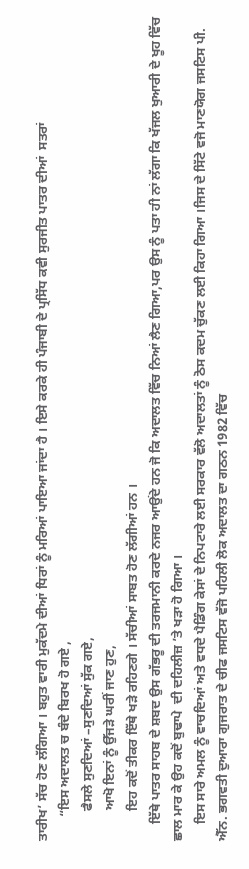ਤਾਰੀਖ’ ਸੱਚ ਹੋਣ ਲੱਗਿਆ । ਬਹੁਤ ਵਾਰੀ ਮੁਕੱਦਮੇ ਦੀਆਂ ਧਿਰਾਂ ਨੂੰ ਮਰਿਆਂ ਪਾਇਆ ਜਾਂਦਾ ਹੈ । ਇਸੇ ਕਰਕੇ ਹੀ ਪੰਜਾਬੀ ਦੇ ਪ੍ਰਸਿੱਧ ਕਵੀ ਸੁਰਜੀਤ ਪਾਤਰ ਦੀਆਂ  ਸਤਰਾਂ
       “ਇਸ ਅਦਾਲਤ ਚ ਬੰਦੇ ਬਿਰਖ ਹੋ ਗਏ ,
         ਫੈਸਲੇ ਸੁਣਦਿਆਂ –ਸੁਣਦਿਆਂ ਸੁੱਕ ਗਏ,
         ਆਖੋ ਇਨਾਂ ਨੂੰ ਉੱਜੜੇ ਘਰੀਂ ਜਾਣ ਹੁਣ,
         ਇਹ ਕਦੋਂ ਤੀਕਰ ਇੱਥੇ ਖੜੇ ਰਹਿਣਗੇ । ਸੱਚੀਆਂ ਸਾਬਤ ਹੋਣ ਲੱਗੀਆਂ ਹਨ ।
     ਇੱਥੇ ਪਾਤਰ ਸਾਹਬ ਦੇ ਸ਼ਬਦ ਉਸ ਗੱਭਰੂ ਦੀ ਤਰਜਮਾਨੀ ਕਰਦੇ ਨਜਰ ਆਉਂਦੇ ਹਨ ਜੋ ਕਿ ਅਦਾਲਤ ਵਿੱਚ ਨਿਆਂ ਲੈਣ ਗਿਆ,ਪਰ ਉਸ ਨੂੰ ਪਤਾ ਹੀ ਨਾਂ ਲੱਗਾ ਕਿ ਖੱਜਲ ਖੁਆਰੀ ਦੇ ਖੂਹ ਵਿੱਚ ਛਾਲ ਮਾਰ ਕੇ ਉਹ ਕਦੋਂ ਬੁਢਾਪੇ  ਦੀ ਦਹਿਲੀਜ਼ ’ਤੇ ਖੜਾ ਹੋ ਗਿਆ ।
     ਇਸ ਸਾਰੇ ਅਮਲ ਨੂੰ ਵਾਚਦਿਆਂ ਅਤੇ ਵਧਦੇ ਪੈਡਿੰਗ ਕੇਸਾਂ ਦੇ ਨਿਪਟਾਰੇ ਲਈ ਸਰਕਾਰ ਵੱਲੋ ਅਦਾਲਤਾਂ ਨੂੰ ਠੋਸ ਕਦਮ ਚੁੱਕਣ ਲਈ ਕਿਹਾ ਗਿਆ ।ਜਿਸ ਦੇ ਸਿੱਟੇ ਵਜੋ ਮਾਣਯੋਗ ਜਸਟਿਸ ਪੀ. ਐੱਨ. ਭਗਵਤੀ ਦੁਆਰਾ ਗੁਜਰਾਤ ਦੇ ਚੀਫ ਜਸਟਿਸ ਵੱਜੋ ਪਹਿਲੀ ਲੋਕ ਅਦਾਲਤ ਦਾ ਗਠਨ 1982 ਵਿੱਚ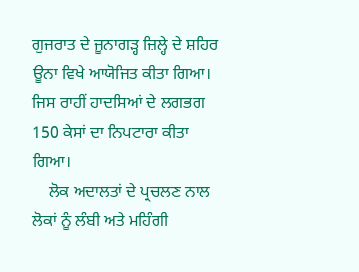ਗੁਜਰਾਤ ਦੇ ਜੂਨਾਗੜ੍ਹ ਜ਼ਿਲ੍ਹੇ ਦੇ ਸ਼ਹਿਰ ਊਨਾ ਵਿਖੇ ਆਯੋਜਿਤ ਕੀਤਾ ਗਿਆ। ਜਿਸ ਰਾਹੀਂ ਹਾਦਸਿਆਂ ਦੇ ਲਗਭਗ 150 ਕੇਸਾਂ ਦਾ ਨਿਪਟਾਰਾ ਕੀਤਾ ਗਿਆ।
    ਲੋਕ ਅਦਾਲਤਾਂ ਦੇ ਪ੍ਰਚਲਣ ਨਾਲ ਲੋਕਾਂ ਨੂੰ ਲੰਬੀ ਅਤੇ ਮਹਿੰਗੀ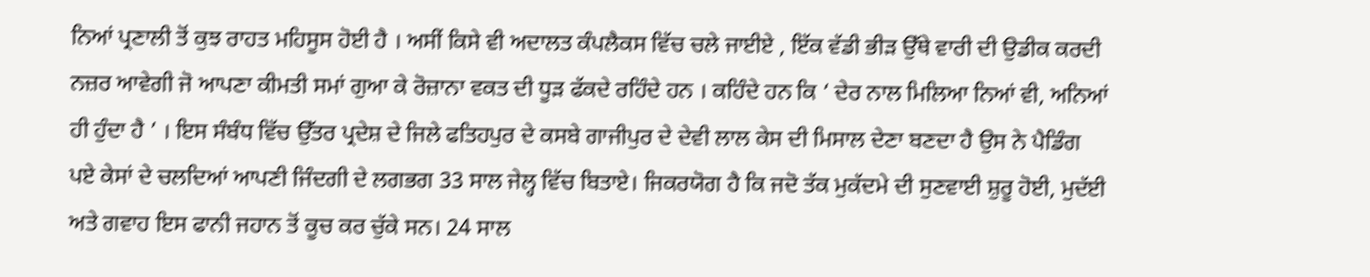ਨਿਆਂ ਪ੍ਰਣਾਲੀ ਤੋਂ ਕੁਝ ਰਾਹਤ ਮਹਿਸੂਸ ਹੋਈ ਹੈ । ਅਸੀਂ ਕਿਸੇ ਵੀ ਅਦਾਲਤ ਕੰਪਲੈਕਸ ਵਿੱਚ ਚਲੇ ਜਾਈਏ , ਇੱਕ ਵੱਡੀ ਭੀੜ ਉੱਥੇ ਵਾਰੀ ਦੀ ਉਡੀਕ ਕਰਦੀ ਨਜ਼ਰ ਆਵੇਗੀ ਜੋ ਆਪਣਾ ਕੀਮਤੀ ਸਮਾਂ ਗੁਆ ਕੇ ਰੋਜ਼ਾਨਾ ਵਕਤ ਦੀ ਧੂੜ ਫੱਕਦੇ ਰਹਿੰਦੇ ਹਨ । ਕਹਿੰਦੇ ਹਨ ਕਿ ‘ ਦੇਰ ਨਾਲ ਮਿਲਿਆ ਨਿਆਂ ਵੀ, ਅਨਿਆਂ ਹੀ ਹੁੰਦਾ ਹੈ ’ । ਇਸ ਸੰਬੰਧ ਵਿੱਚ ਉੱਤਰ ਪ੍ਰਦੇਸ਼ ਦੇ ਜਿਲੇ ਫਤਿਹਪੁਰ ਦੇ ਕਸਬੇ ਗਾਜੀਪੁਰ ਦੇ ਦੇਵੀ ਲਾਲ ਕੇਸ ਦੀ ਮਿਸਾਲ ਦੇਣਾ ਬਣਦਾ ਹੈ ਉਸ ਨੇ ਪੈਡਿੰਗ ਪਏ ਕੇਸਾਂ ਦੇ ਚਲਦਿਆਂ ਆਪਣੀ ਜਿੰਦਗੀ ਦੇ ਲਗਭਗ 33 ਸਾਲ ਜੇਲ੍ਹ ਵਿੱਚ ਬਿਤਾਏ। ਜਿਕਰਯੋਗ ਹੈ ਕਿ ਜਦੋ ਤੱਕ ਮੁਕੱਦਮੇ ਦੀ ਸੁਣਵਾਈ ਸ਼ੁਰੂ ਹੋਈ, ਮੁਦੱਈ ਅਤੇ ਗਵਾਹ ਇਸ ਫਾਨੀ ਜਹਾਨ ਤੋਂ ਕੂਚ ਕਰ ਚੁੱਕੇ ਸਨ। 24 ਸਾਲ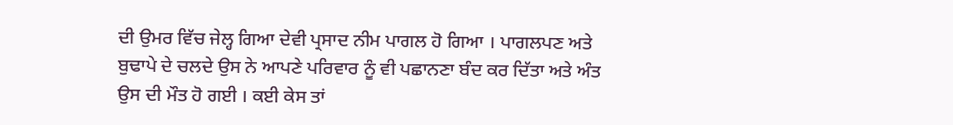ਦੀ ਉਮਰ ਵਿੱਚ ਜੇਲ੍ਹ ਗਿਆ ਦੇਵੀ ਪ੍ਰਸਾਦ ਨੀਮ ਪਾਗਲ ਹੋ ਗਿਆ । ਪਾਗਲਪਣ ਅਤੇ ਬੁਢਾਪੇ ਦੇ ਚਲਦੇ ਉਸ ਨੇ ਆਪਣੇ ਪਰਿਵਾਰ ਨੂੰ ਵੀ ਪਛਾਨਣਾ ਬੰਦ ਕਰ ਦਿੱਤਾ ਅਤੇ ਅੰਤ ਉਸ ਦੀ ਮੌਤ ਹੋ ਗਈ । ਕਈ ਕੇਸ ਤਾਂ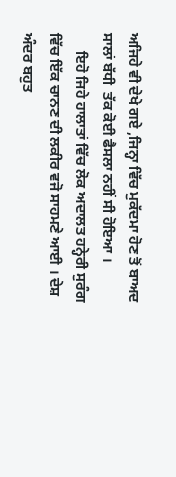ਅਜਿਹੇ ਵੀ ਦੇਖੇ ਗਏ ,ਜਿਨ੍ਹਾ ਵਿੱਚ ਮੁਕੱਦਮਾ ਹੋਣ ਤੋਂ ਬਾਅਦ ਸਾਲਾਂ ਬੱਧੀ  ਤੱਕ ਕੋਈ ਫੈਸਲਾ ਨਹੀਂ ਸੀ ਹੋਇਆ ।
     ਇਹੋ ਜਿਹੇ ਹਾਲਾਤਾਂ ਵਿੱਚ ਲੋਕ ਅਦਾਲਤ ਹਨ੍ਹੇਰੀ ਸੁਰੰਗ ਵਿੱਚ ਇੱਕ ਚਾਨਣ ਦੀ ਲਕੀਰ ਵਜੋ ਸਾਹਮਣੇ ਆਈ । ਦੇਸ਼ ਅੰਦਰ ਬਹੁਤ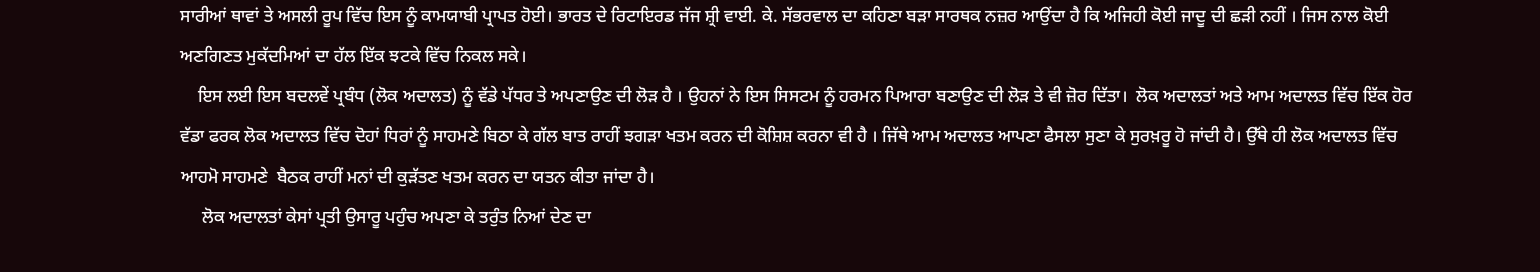ਸਾਰੀਆਂ ਥਾਵਾਂ ਤੇ ਅਸਲੀ ਰੂਪ ਵਿੱਚ ਇਸ ਨੂੰ ਕਾਮਯਾਬੀ ਪ੍ਰਾਪਤ ਹੋਈ। ਭਾਰਤ ਦੇ ਰਿਟਾਇਰਡ ਜੱਜ ਸ਼੍ਰੀ ਵਾਈ. ਕੇ. ਸੱਭਰਵਾਲ ਦਾ ਕਹਿਣਾ ਬੜਾ ਸਾਰਥਕ ਨਜ਼ਰ ਆਉਂਦਾ ਹੈ ਕਿ ਅਜਿਹੀ ਕੋਈ ਜਾਦੂ ਦੀ ਛੜੀ ਨਹੀਂ । ਜਿਸ ਨਾਲ ਕੋਈ ਅਣਗਿਣਤ ਮੁਕੱਦਮਿਆਂ ਦਾ ਹੱਲ ਇੱਕ ਝਟਕੇ ਵਿੱਚ ਨਿਕਲ ਸਕੇ।
    ਇਸ ਲਈ ਇਸ ਬਦਲਵੇਂ ਪ੍ਰਬੰਧ (ਲੋਕ ਅਦਾਲਤ) ਨੂੰ ਵੱਡੇ ਪੱਧਰ ਤੇ ਅਪਣਾਉਣ ਦੀ ਲੋੜ ਹੈ । ਉਹਨਾਂ ਨੇ ਇਸ ਸਿਸਟਮ ਨੂੰ ਹਰਮਨ ਪਿਆਰਾ ਬਣਾਉਣ ਦੀ ਲੋੜ ਤੇ ਵੀ ਜ਼ੋਰ ਦਿੱਤਾ।  ਲੋਕ ਅਦਾਲਤਾਂ ਅਤੇ ਆਮ ਅਦਾਲਤ ਵਿੱਚ ਇੱਕ ਹੋਰ ਵੱਡਾ ਫਰਕ ਲੋਕ ਅਦਾਲਤ ਵਿੱਚ ਦੋਹਾਂ ਧਿਰਾਂ ਨੂੰ ਸਾਹਮਣੇ ਬਿਠਾ ਕੇ ਗੱਲ ਬਾਤ ਰਾਹੀਂ ਝਗੜਾ ਖਤਮ ਕਰਨ ਦੀ ਕੋਸ਼ਿਸ਼ ਕਰਨਾ ਵੀ ਹੈ । ਜਿੱਥੇ ਆਮ ਅਦਾਲਤ ਆਪਣਾ ਫੈਸਲਾ ਸੁਣਾ ਕੇ ਸੁਰਖ਼ਰੂ ਹੋ ਜਾਂਦੀ ਹੈ। ਉੱਥੇ ਹੀ ਲੋਕ ਅਦਾਲਤ ਵਿੱਚ ਆਹਮੋ ਸਾਹਮਣੇ  ਬੈਠਕ ਰਾਹੀਂ ਮਨਾਂ ਦੀ ਕੁੜੱਤਣ ਖਤਮ ਕਰਨ ਦਾ ਯਤਨ ਕੀਤਾ ਜਾਂਦਾ ਹੈ।
     ਲੋਕ ਅਦਾਲਤਾਂ ਕੇਸਾਂ ਪ੍ਰਤੀ ਉਸਾਰੂ ਪਹੁੰਚ ਅਪਣਾ ਕੇ ਤਰੁੰਤ ਨਿਆਂ ਦੇਣ ਦਾ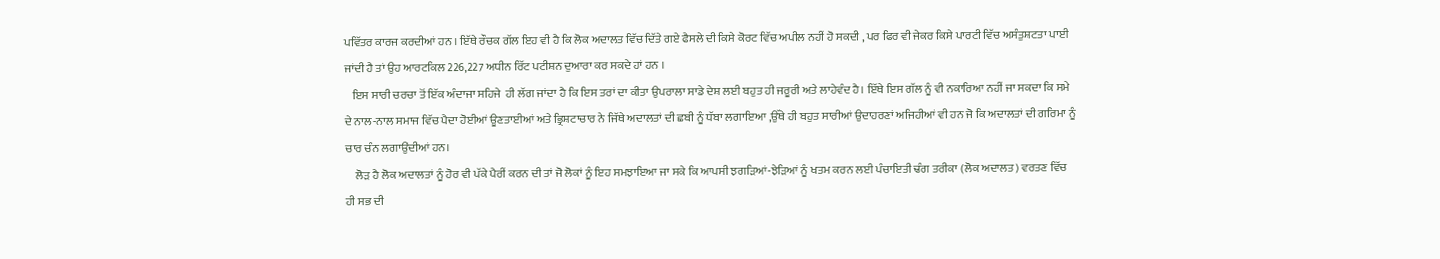ਪਵਿੱਤਰ ਕਾਰਜ ਕਰਦੀਆਂ ਹਨ । ਇੱਥੇ ਰੌਚਕ ਗੱਲ ਇਹ ਵੀ ਹੈ ਕਿ ਲੋਕ ਅਦਾਲਤ ਵਿੱਚ ਦਿੱਤੇ ਗਏ ਫੈਸਲੇ ਦੀ ਕਿਸੇ ਕੋਰਟ ਵਿੱਚ ਅਪੀਲ ਨਹੀਂ ਹੋ ਸਕਦੀ , ਪਰ ਫਿਰ ਵੀ ਜੇਕਰ ਕਿਸੇ ਪਾਰਟੀ ਵਿੱਚ ਅਸੰਤੁਸ਼ਟਤਾ ਪਾਈ ਜਾਂਦੀ ਹੈ ਤਾਂ ਉਹ ਆਰਟਕਿਲ 226,227 ਅਧੀਨ ਰਿੱਟ ਪਟੀਸ਼ਨ ਦੁਆਰਾ ਕਰ ਸਕਦੇ ਹਾਂ ਹਨ ।
   ਇਸ ਸਾਰੀ ਚਰਚਾ ਤੋਂ ਇੱਕ ਅੰਦਾਜਾ ਸਹਿਜੇ  ਹੀ ਲੱਗ ਜਾਂਦਾ ਹੈ ਕਿ ਇਸ ਤਰਾਂ ਦਾ ਕੀਤਾ ਉਪਰਾਲਾ ਸਾਡੇ ਦੇਸ਼ ਲਈ ਬਹੁਤ ਹੀ ਜਰੂਰੀ ਅਤੇ ਲਾਹੇਵੰਦ ਹੈ। ਇੱਥੇ ਇਸ ਗੱਲ ਨੂੰ ਵੀ ਨਕਾਰਿਆ ਨਹੀਂ ਜਾ ਸਕਦਾ ਕਿ ਸਮੇ ਦੇ ਨਾਲ-ਨਾਲ ਸਮਾਜ ਵਿੱਚ ਪੈਦਾ ਹੋਈਆਂ ਊਣਤਾਈਆਂ ਅਤੇ ਭ੍ਰਿਸ਼ਟਾਚਾਰ ਨੇ ਜਿੱਥੇ ਅਦਾਲਤਾਂ ਦੀ ਛਬੀ ਨੂੰ ਧੱਬਾ ਲਗਾਇਆ ,ਉੱਥੇ ਹੀ ਬਹੁਤ ਸਾਰੀਆਂ ਉਦਾਹਰਣਾਂ ਅਜਿਹੀਆਂ ਵੀ ਹਨ ਜੋ ਕਿ ਅਦਾਲਤਾਂ ਦੀ ਗਰਿਮਾ ਨੂੰ ਚਾਰ ਚੰਨ ਲਗਾਉਂਦੀਆਂ ਹਨ।
    ਲੋੜ ਹੈ ਲੋਕ ਅਦਾਲਤਾਂ ਨੂੰ ਹੋਰ ਵੀ ਪੱਕੇ ਪੈਰੀਂ ਕਰਨ ਦੀ ਤਾਂ ਜੋ ਲੋਕਾਂ ਨੂੰ ਇਹ ਸਮਝਾਇਆ ਜਾ ਸਕੇ ਕਿ ਆਪਸੀ ਝਗੜਿਆਂ-ਝੇੜਿਆਂ ਨੂੰ ਖਤਮ ਕਰਨ ਲਈ ਪੰਚਾਇਤੀ ਢੰਗ ਤਰੀਕਾ (ਲੋਕ ਅਦਾਲਤ) ਵਰਤਣ ਵਿੱਚ ਹੀ ਸਭ ਦੀ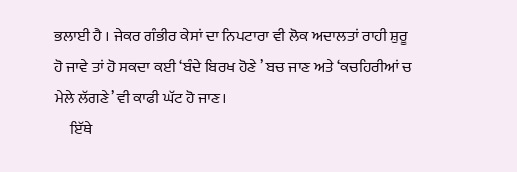ਭਲਾਈ ਹੈ । ਜੇਕਰ ਗੰਭੀਰ ਕੇਸਾਂ ਦਾ ਨਿਪਟਾਰਾ ਵੀ ਲੋਕ ਅਦਾਲਤਾਂ ਰਾਹੀ ਸ਼ੁਰੂ ਹੋ ਜਾਵੇ ਤਾਂ ਹੋ ਸਕਦਾ ਕਈ ‘ਬੰਦੇ ਬਿਰਖ ਹੋਣੇ ’ ਬਚ ਜਾਣ ਅਤੇ ‘ਕਚਹਿਰੀਆਂ ਚ ਮੇਲੇ ਲੱਗਣੇ’ ਵੀ ਕਾਫੀ ਘੱਟ ਹੋ ਜਾਣ।
     ਇੱਥੇ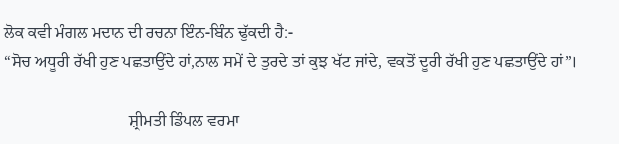ਲੋਕ ਕਵੀ ਮੰਗਲ ਮਦਾਨ ਦੀ ਰਚਨਾ ਇੰਨ-ਬਿੰਨ ਢੁੱਕਦੀ ਹੈ:-
“ਸੋਚ ਅਧੂਰੀ ਰੱਖੀ ਹੁਣ ਪਛਤਾਉਂਦੇ ਹਾਂ,ਨਾਲ ਸਮੇਂ ਦੇ ਤੁਰਦੇ ਤਾਂ ਕੁਝ ਖੱਟ ਜਾਂਦੇ, ਵਕਤੋਂ ਦੂਰੀ ਰੱਖੀ ਹੁਣ ਪਛਤਾਉਂਦੇ ਹਾਂ”।

                              ਸ਼੍ਰੀਮਤੀ ਡਿੰਪਲ ਵਰਮਾ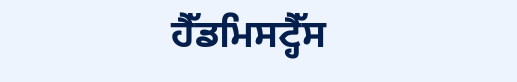ਹੈੱਡਮਿਸਟ੍ਹੈੱਸ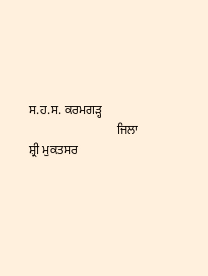ਸ.ਹ.ਸ. ਕਰਮਗੜ੍ਹ
                            ਜਿਲਾ ਸ਼੍ਰੀ ਮੁਕਤਸਰ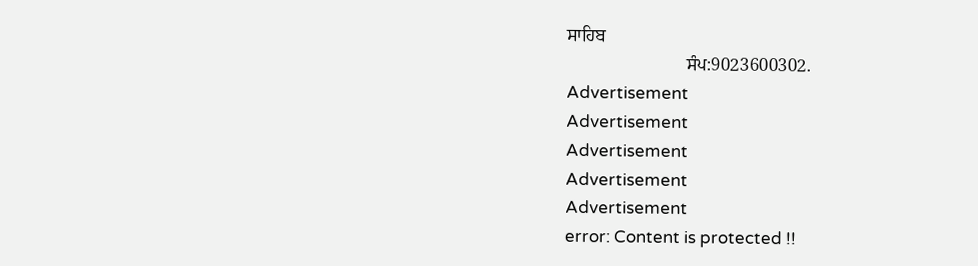ਸਾਹਿਬ
                           ਸੰਪ:9023600302.
Advertisement
Advertisement
Advertisement
Advertisement
Advertisement
error: Content is protected !!